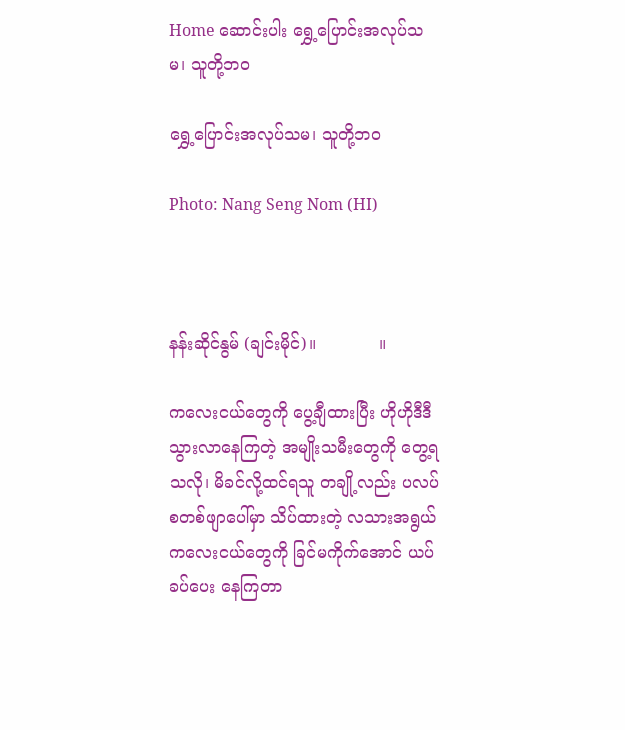Home ဆောင်းပါး ရွှေ့ပြောင်းအလုပ်သမ၊ သူတို့ဘဝ

ရွှေ့ပြောင်းအလုပ်သမ၊ သူတို့ဘဝ

Photo: Nang Seng Nom (HI)



နန်းဆိုင်နွမ် (ချင်းမိုင်)။            ။

ကလေးငယ်တွေကို ပွေ့ချီထားပြီး ဟိုဟိုဒီဒီသွားလာနေကြတဲ့ အမျိုးသမီးတွေကို တွေ့ရသလို၊ မိခင်လို့ထင်ရသူ တချို့လည်း ပလပ်စတစ်ဖျာပေါ်မှာ သိပ်ထားတဲ့ လသားအရွယ်ကလေးငယ်တွေကို ခြင်မကိုက်အောင် ယပ်ခပ်ပေး နေကြတာ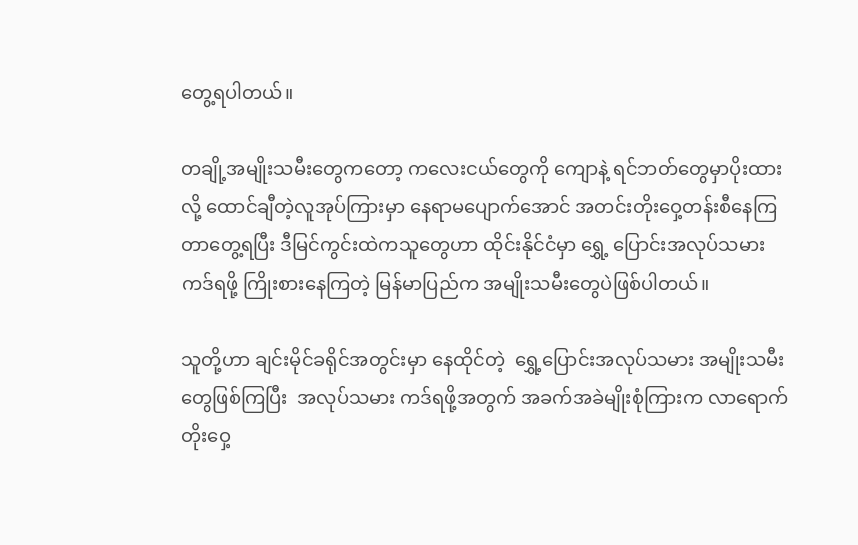တွေ့ရပါတယ်။

တချို့အမျိုးသမီးတွေကတော့ ကလေးငယ်တွေကို ကျောနဲ့ ရင်ဘတ်တွေမှာပိုးထားလို့ ထောင်ချီတဲ့လူအုပ်ကြားမှာ နေရာမပျောက်အောင် အတင်းတိုးဝှေ့တန်းစီနေကြတာတွေ့ရပြီး ဒီမြင်ကွင်းထဲကသူတွေဟာ ထိုင်းနိုင်ငံမှာ ရွှေ့ ပြောင်းအလုပ်သမားကဒ်ရဖို့ ကြိုးစားနေကြတဲ့ မြန်မာပြည်က အမျိုးသမီးတွေပဲဖြစ်ပါတယ်။

သူတို့ဟာ ချင်းမိုင်ခရိုင်အတွင်းမှာ နေထိုင်တဲ့  ရွှေ့ပြောင်းအလုပ်သမား အမျိုးသမီးတွေဖြစ်ကြပြီး  အလုပ်သမား ကဒ်ရဖို့အတွက် အခက်အခဲမျိုးစုံကြားက လာရောက်တိုးဝှေ့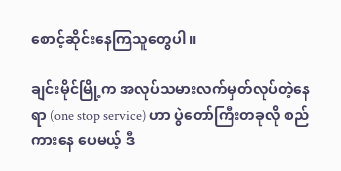စောင့်ဆိုင်းနေကြသူတွေပါ။

ချင်းမိုင်မြို့က အလုပ်သမားလက်မှတ်လုပ်တဲ့နေရာ (one stop service) ဟာ ပွဲတော်ကြီးတခုလို စည်ကားနေ ပေမယ့် ဒီ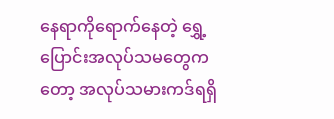နေရာကိုရောက်နေတဲ့ ရွှေ့ပြောင်းအလုပ်သမတွေကတော့ အလုပ်သမားကဒ်ရရှိ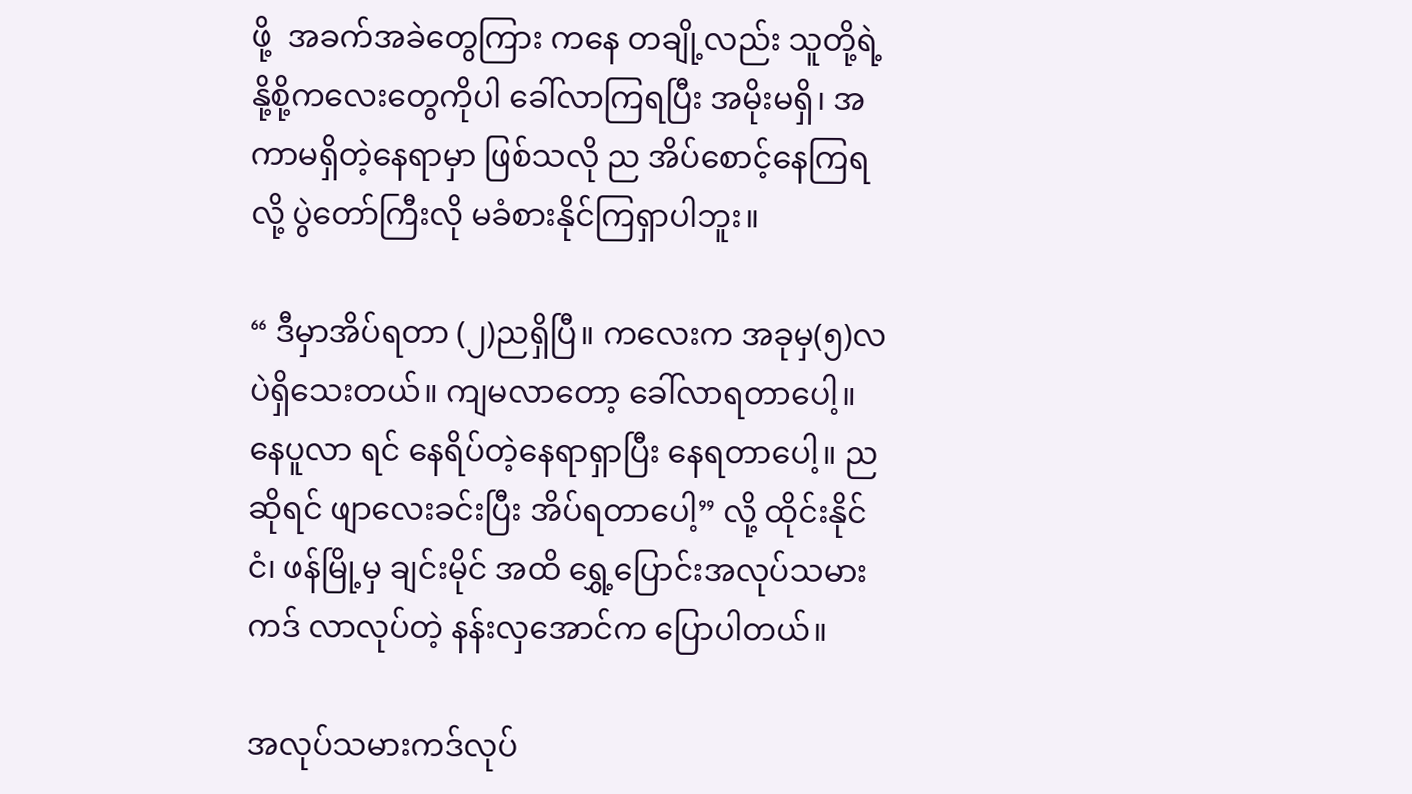ဖို့  အခက်အခဲတွေကြား ကနေ တချို့လည်း သူတို့ရဲ့နို့စို့ကလေးတွေကိုပါ ခေါ်လာကြရပြီး အမိုးမရှိ၊ အကာမရှိတဲ့နေရာမှာ ဖြစ်သလို ည အိပ်စောင့်နေကြရလို့ ပွဲတော်ကြီးလို မခံစားနိုင်ကြရှာပါဘူး။

“ ဒီမှာအိပ်ရတာ (၂)ညရှိပြီ။ ကလေးက အခုမှ(၅)လပဲရှိသေးတယ်။ ကျမလာတော့ ခေါ်လာရတာပေါ့။ နေပူလာ ရင် နေရိပ်တဲ့နေရာရှာပြီး နေရတာပေါ့။ ညဆိုရင် ဖျာလေးခင်းပြီး အိပ်ရတာပေါ့” လို့ ထိုင်းနိုင်ငံ၊ ဖန်မြို့မှ ချင်းမိုင် အထိ ရွှေ့ပြောင်းအလုပ်သမားကဒ် လာလုပ်တဲ့ နန်းလှအောင်က ပြောပါတယ်။

အလုပ်သမားကဒ်လုပ်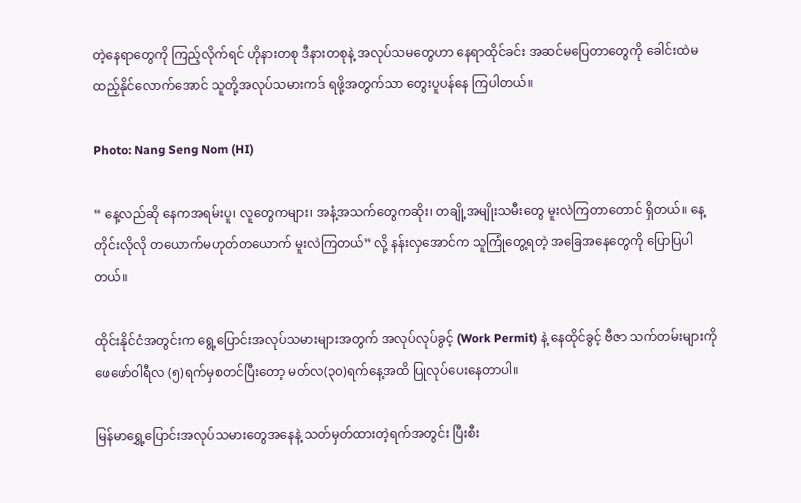တဲ့နေရာတွေကို ကြည့်လိုက်ရင် ဟိုနားတစု ဒီနားတစုနဲ့ အလုပ်သမတွေဟာ နေရာထိုင်ခင်း အဆင်မပြေတာတွေကို ခေါင်းထဲမထည့်နိုင်လောက်အောင် သူတို့အလုပ်သမားကဒ် ရဖို့အတွက်သာ တွေးပူပန်နေ ကြပါတယ်။

Photo: Nang Seng Nom (HI)

“ နေ့လည်ဆို နေကအရမ်းပူ၊ လူတွေကများ၊ အနံ့အသက်တွေကဆိုး၊ တချို့အမျိုးသမီးတွေ မူးလဲကြတာတောင် ရှိတယ်။ နေ့တိုင်းလိုလို တယောက်မဟုတ်တယောက် မူးလဲကြတယ်” လို့ နန်းလှအောင်က သူကြုံတွေ့ရတဲ့ အခြေအနေတွေကို ပြောပြပါတယ်။

ထိုင်းနိုင်ငံအတွင်းက ရွေ့ပြောင်းအလုပ်သမားများအတွက် အလုပ်လုပ်ခွင့် (Work Permit) နဲ့ နေထိုင်ခွင့် ဗီဇာ သက်တမ်းများကို ဖေဖော်ဝါရီလ (၅)ရက်မှစတင်ပြီးတော့ မတ်လ(၃၀)ရက်နေ့အထိ ပြုလုပ်ပေးနေတာပါ။

မြန်မာရွှေ့ပြောင်းအလုပ်သမားတွေအနေနဲ့ သတ်မှတ်ထားတဲ့ရက်အတွင်း ပြီးစီး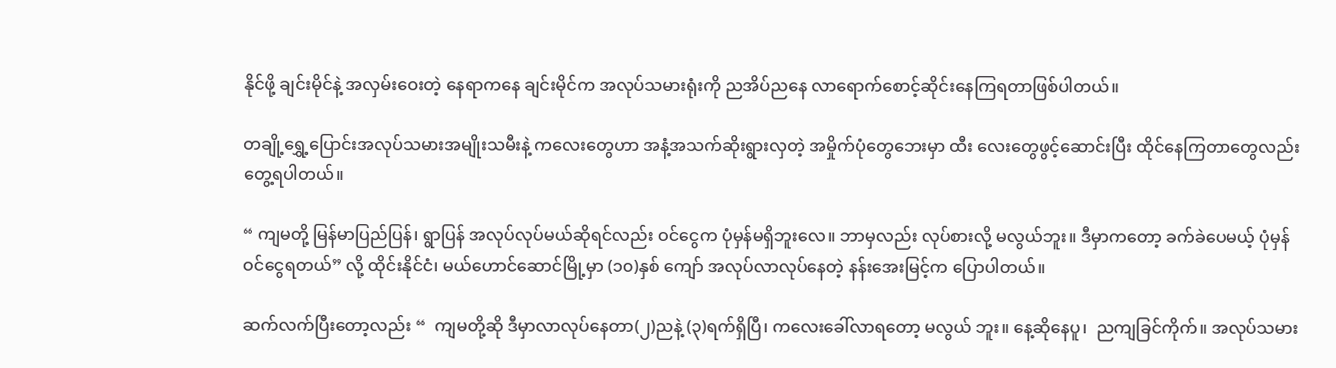နိုင်ဖို့ ချင်းမိုင်နဲ့ အလှမ်းဝေးတဲ့ နေရာကနေ ချင်းမိုင်က အလုပ်သမားရုံးကို ညအိပ်ညနေ လာရောက်စောင့်ဆိုင်းနေကြရတာဖြစ်ပါတယ်။

တချို့ရွှေ့ပြောင်းအလုပ်သမားအမျိုးသမီးနဲ့ ကလေးတွေဟာ အနံ့အသက်ဆိုးရွားလှတဲ့ အမှိုက်ပုံတွေဘေးမှာ ထီး လေးတွေဖွင့်ဆောင်းပြီး ထိုင်နေကြတာတွေလည်း တွေ့ရပါတယ်။

“ ကျမတို့ မြန်မာပြည်ပြန်၊ ရွာပြန် အလုပ်လုပ်မယ်ဆိုရင်လည်း ဝင်ငွေက ပုံမှန်မရှိဘူးလေ။ ဘာမှလည်း လုပ်စားလို့ မလွယ်ဘူး။ ဒီမှာကတော့ ခက်ခဲပေမယ့် ပုံမှန်ဝင်ငွေရတယ်” လို့ ထိုင်းနိုင်ငံ၊ မယ်ဟောင်ဆောင်မြို့မှာ (၁၀)နှစ် ကျော် အလုပ်လာလုပ်နေတဲ့ နန်းအေးမြင့်က ပြောပါတယ်။

ဆက်လက်ပြီးတော့လည်း “  ကျမတို့ဆို ဒီမှာလာလုပ်နေတာ(၂)ညနဲ့ (၃)ရက်ရှိပြီ၊ ကလေးခေါ်လာရတော့ မလွယ် ဘူး။ နေ့ဆိုနေပူ၊  ညကျခြင်ကိုက်။ အလုပ်သမား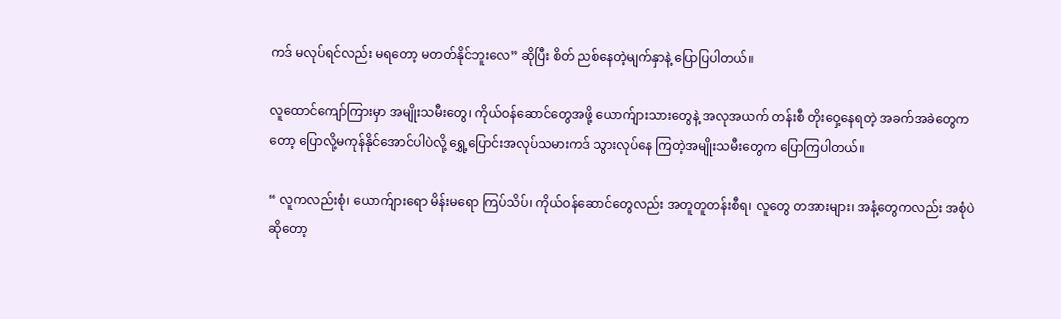ကဒ် မလုပ်ရင်လည်း မရတော့ မတတ်နိုင်ဘူးလေ” ဆိုပြီး စိတ် ညစ်နေတဲ့မျက်နှာနဲ့ ပြောပြပါတယ်။

လူထောင်ကျော်ကြားမှာ အမျိုးသမီးတွေ၊ ကိုယ်ဝန်ဆောင်တွေအဖို့ ယောက်ျားသားတွေနဲ့ အလုအယက် တန်းစီ တိုးဝှေ့နေရတဲ့ အခက်အခဲတွေကတော့ ပြောလို့မကုန်နိုင်အောင်ပါပဲလို့ ရွှေ့ပြောင်းအလုပ်သမားကဒ် သွားလုပ်နေ ကြတဲ့အမျိုးသမီးတွေက ပြောကြပါတယ်။

“ လူကလည်းစုံ၊ ယောက်ျားရော မိန်းမရော ကြပ်သိပ်၊ ကိုယ်ဝန်ဆောင်တွေလည်း အတူတူတန်းစီရ၊ လူတွေ တအားများ၊ အနံ့တွေကလည်း အစုံပဲဆိုတော့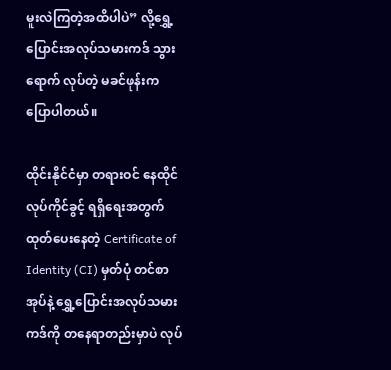မူးလဲကြတဲ့အထိပါပဲ” လို့ရွှေ့ပြောင်းအလုပ်သမားကဒ် သွားရောက် လုပ်တဲ့ မခင်ဖုန်းက ပြောပါတယ်။

ထိုင်းနိုင်ငံမှာ တရားဝင် နေထိုင်လုပ်ကိုင်ခွင့် ရရှိရေးအတွက် ထုတ်ပေးနေတဲ့ Certificate of Identity (CI) မှတ်ပုံ တင်စာအုပ်နဲ့ ရွှေ့ပြောင်းအလုပ်သမားကဒ်ကို တနေရာတည်းမှာပဲ လုပ်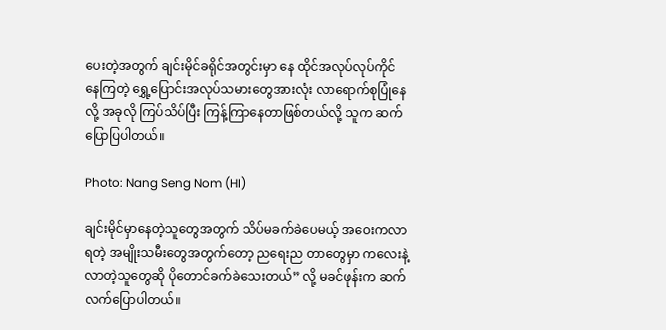ပေးတဲ့အတွက် ချင်းမိုင်ခရိုင်အတွင်းမှာ နေ ထိုင်အလုပ်လုပ်ကိုင်နေကြတဲ့ ရွှေ့ပြောင်းအလုပ်သမားတွေအားလုံး လာရောက်စုပြုံနေလို့ အခုလို ကြပ်သိပ်ပြီး ကြန့်ကြာနေတာဖြစ်တယ်လို့ သူက ဆက်ပြောပြပါတယ်။

Photo: Nang Seng Nom (HI)

ချင်းမိုင်မှာနေတဲ့သူတွေအတွက် သိပ်မခက်ခဲပေမယ့် အဝေးကလာရတဲ့ အမျိုးသမီးတွေအတွက်တော့ ညရေးည တာတွေမှာ ကလေးနဲ့လာတဲ့သူတွေဆို ပိုတောင်ခက်ခဲသေးတယ်” လို့ မခင်ဖုန်းက ဆက်လက်ပြောပါတယ်။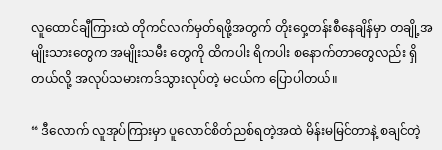လူထောင်ချီကြားထဲ တိုကင်လက်မှတ်ရဖို့အတွက် တိုးဝှေ့တန်းစီနေချိန်မှာ တချို့အမျိုးသားတွေက အမျိုးသမီး တွေကို ထိကပါး ရိကပါး စနောက်တာတွေလည်း ရှိတယ်လို့ အလုပ်သမားကဒ်သွားလုပ်တဲ့ မငယ်က ပြောပါတယ်။

“ ဒီလောက် လူအုပ်ကြားမှာ ပူလောင်စိတ်ညစ်ရတဲ့အထဲ မိန်းမမြင်တာနဲ့ စချင်တဲ့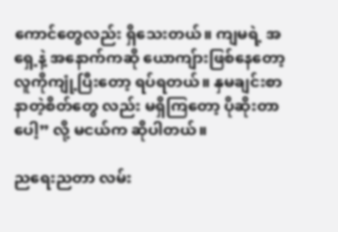ကောင်တွေလည်း ရှိသေးတယ်။ ကျမရဲ့ အရှေ့နဲ့ အနောက်ကဆို ယောကျ်ားဖြစ်နေတော့  လူကိုကျုံ့ပြီးတော့ ရပ်ရတယ်။ နှမချင်းစာနာတဲ့စိတ်တွေ လည်း မရှိကြတော့ ပိုဆိုးတာပေါ့” လို့ မငယ်က ဆိုပါတယ်။

ညရေးညတာ လမ်း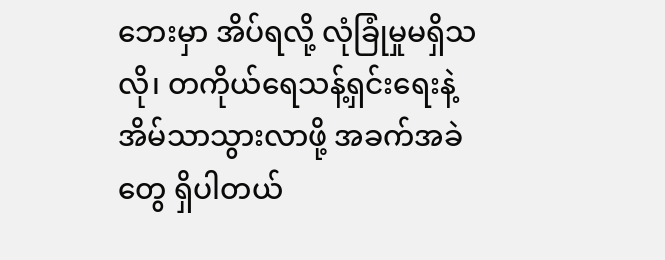ဘေးမှာ အိပ်ရလို့ လုံခြုံမှုမရှိသလို၊ တကိုယ်ရေသန့်ရှင်းရေးနဲ့ အိမ်သာသွားလာဖို့ အခက်အခဲ တွေ ရှိပါတယ်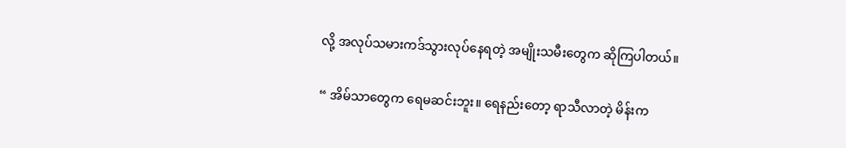လို့ အလုပ်သမားကဒ်သွားလုပ်နေရတဲ့ အမျိုးသမီးတွေက ဆိုကြပါတယ်။

“ အိမ်သာတွေက ရေမဆင်းဘူး။ ရေနည်းတော့ ရာသီလာတဲ့ မိန်းက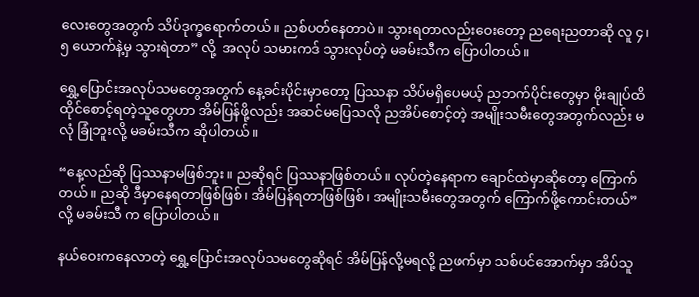လေးတွေအတွက် သိပ်ဒုက္ခရောက်တယ်။ ညစ်ပတ်နေတာပဲ။ သွားရတာလည်းဝေးတော့ ညရေးညတာဆို လူ ၄၊ ၅ ယောက်နဲ့မှ သွားရဲတာ” လို့  အလုပ် သမားကဒ် သွားလုပ်တဲ့ မခမ်းသီက ပြောပါတယ်။

ရွှေ့ပြောင်းအလုပ်သမတွေအတွက် နေ့ခင်းပိုင်းမှာတော့ ပြဿနာ သိပ်မရှိပေမယ့် ညဘက်ပိုင်းတွေမှာ မိုးချုပ်ထိ ထိုင်စောင့်ရတဲ့သူတွေဟာ အိမ်ပြန်ဖို့လည်း အဆင်မပြေသလို ညအိပ်စောင့်တဲ့ အမျိုးသမီးတွေအတွက်လည်း မလုံ ခြုံဘူးလို့ မခမ်းသီက ဆိုပါတယ်။

“နေ့လည်ဆို ပြဿနာမဖြစ်ဘူး။ ညဆိုရင် ပြဿနာဖြစ်တယ်။ လုပ်တဲ့နေရာက ချောင်ထဲမှာဆိုတော့ ကြောက်တယ်။ ညဆို ဒီမှာနေရတာဖြစ်ဖြစ်၊ အိမ်ပြန်ရတာဖြစ်ဖြစ်၊ အမျိုးသမီးတွေအတွက် ကြောက်ဖို့ကောင်းတယ်” လို့ မခမ်းသီ က ပြောပါတယ်။

နယ်ဝေးကနေလာတဲ့ ရွှေ့ပြောင်းအလုပ်သမတွေဆိုရင် အိမ်ပြန်လို့မရလို့ ညဖက်မှာ သစ်ပင်အောက်မှာ အိပ်သူ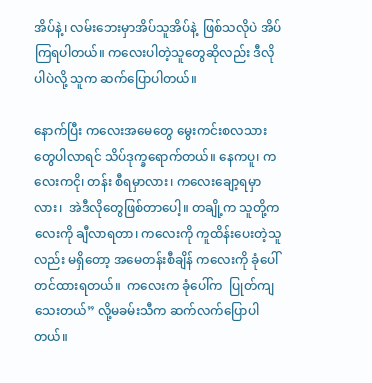အိပ်နဲ့၊ လမ်းဘေးမှာအိပ်သူအိပ်နဲ့  ဖြစ်သလိုပဲ အိပ်ကြရပါတယ်။ ကလေးပါတဲ့သူတွေဆိုလည်း ဒီလိုပါပဲလို့ သူက ဆက်ပြောပါတယ်။

နောက်ပြီး ကလေးအမေတွေ မွေးကင်းစလသားတွေပါလာရင် သိပ်ဒုက္ခရောက်တယ်။ နေကပူ၊ ကလေးကငို၊ တန်း စီရမှာလား၊ ကလေးချော့ရမှာလား၊  အဲဒီလိုတွေဖြစ်တာပေါ့။ တချို့က သူတို့ကလေးကို ချီလာရတာ၊ ကလေးကို ကူထိန်းပေးတဲ့သူလည်း မရှိတော့ အမေတန်းစီချိန် ကလေးကို ခုံပေါ်တင်ထားရတယ်။  ကလေးက ခုံပေါ်က  ပြုတ်ကျသေးတယ်” လို့မခမ်းသီက ဆက်လက်ပြောပါတယ်။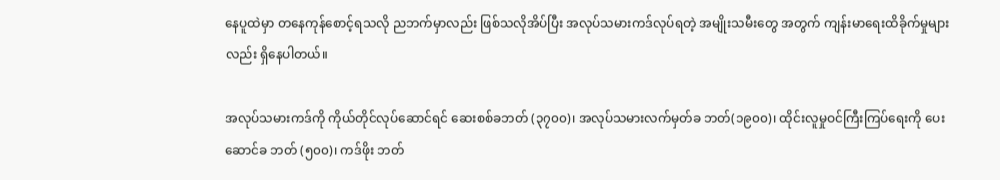နေပူထဲမှာ တနေကုန်စောင့်ရသလို ညဘက်မှာလည်း ဖြစ်သလိုအိပ်ပြီး အလုပ်သမားကဒ်လုပ်ရတဲ့ အမျိုးသမီးတွေ အတွက် ကျန်းမာရေးထိခိုက်မှုများလည်း ရှိနေပါတယ်။

အလုပ်သမားကဒ်ကို ကိုယ်တိုင်လုပ်ဆောင်ရင် ဆေးစစ်ခဘတ် (၃၇၀၀)၊ အလုပ်သမားလက်မှတ်ခ ဘတ်(၁၉၀၀)၊ ထိုင်းလူမှုဝင်ကြီးကြပ်ရေးကို ပေးဆောင်ခ ဘတ် (၅၀၀)၊ ကဒ်ဖိုး ဘတ်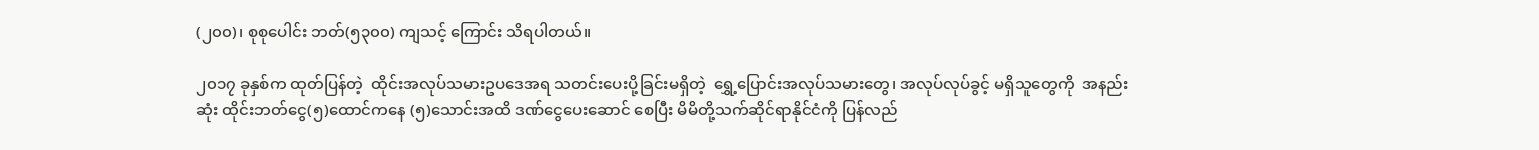(၂၀၀)၊ စုစုပေါင်း ဘတ်(၅၃၀၀) ကျသင့် ကြောင်း သိရပါတယ်။

၂၀၁၇ ခုနှစ်က ထုတ်ပြန်တဲ့  ထိုင်းအလုပ်သမားဥပဒေအရ သတင်းပေးပို့ခြင်းမရှိတဲ့  ရွှေ့ပြောင်းအလုပ်သမားတွေ၊ အလုပ်လုပ်ခွင့် မရှိသူတွေကို  အနည်းဆုံး ထိုင်းဘတ်ငွေ(၅)ထောင်ကနေ (၅)သောင်းအထိ ဒဏ်ငွေပေးဆောင် စေပြီး မိမိတို့သက်ဆိုင်ရာနိုင်ငံကို ပြန်လည်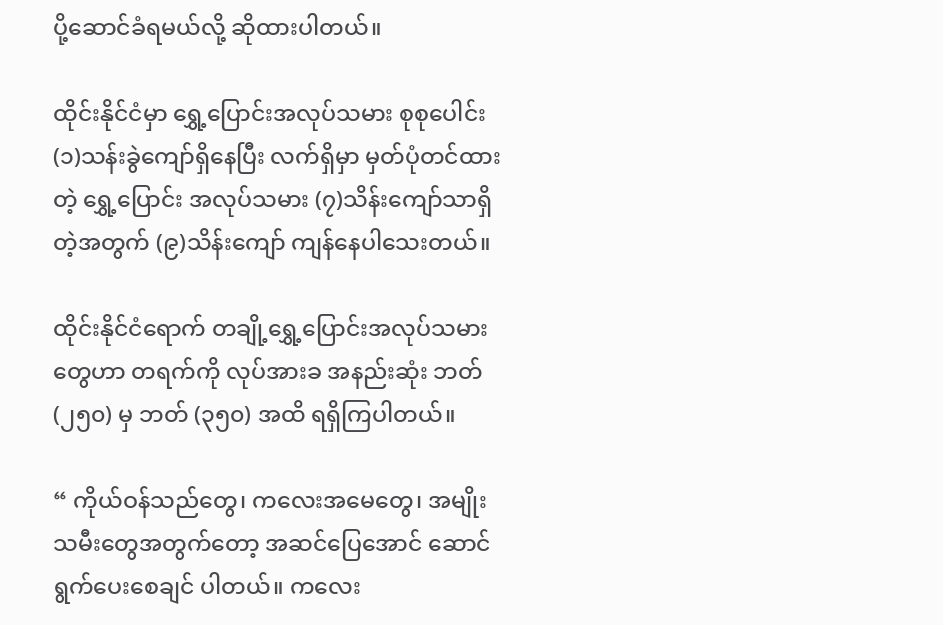ပို့ဆောင်ခံရမယ်လို့ ဆိုထားပါတယ်။

ထိုင်းနိုင်ငံမှာ ရွှေ့ပြောင်းအလုပ်သမား စုစုပေါင်း(၁)သန်းခွဲကျော်ရှိနေပြီး လက်ရှိမှာ မှတ်ပုံတင်ထားတဲ့ ရွှေ့ပြောင်း အလုပ်သမား (၇)သိန်းကျော်သာရှိတဲ့အတွက် (၉)သိန်းကျော် ကျန်နေပါသေးတယ်။

ထိုင်းနိုင်ငံရောက် တချို့ရွှေ့ပြောင်းအလုပ်သမားတွေဟာ တရက်ကို လုပ်အားခ အနည်းဆုံး ဘတ်(၂၅၀) မှ ဘတ် (၃၅၀) အထိ ရရှိကြပါတယ်။

“ ကိုယ်ဝန်သည်တွေ၊ ကလေးအမေတွေ၊ အမျိုးသမီးတွေအတွက်တော့ အဆင်ပြေအောင် ဆောင်ရွက်ပေးစေချင် ပါတယ်။ ကလေး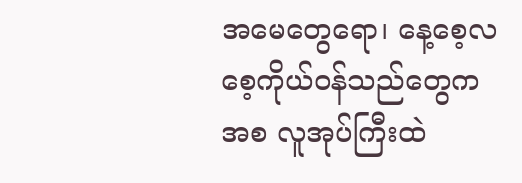အမေတွေရော၊ နေ့စေ့လစေ့ကိုယ်ဝန်သည်တွေကအစ လူအုပ်ကြီးထဲ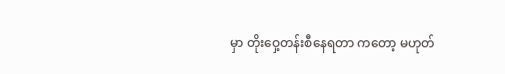မှာ တိုးဝှေ့တန်းစီနေရတာ ကတော့ မဟုတ်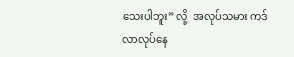သေးပါဘူး” လို့  အလုပ်သမား ကဒ်လာလုပ်နေ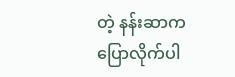တဲ့ နန်းဆာက ပြောလိုက်ပါ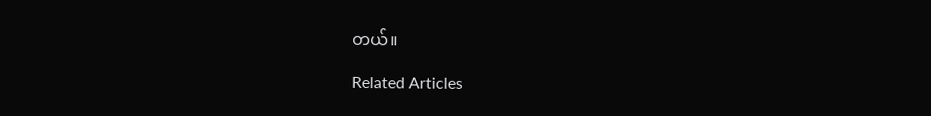တယ်။

Related Articles